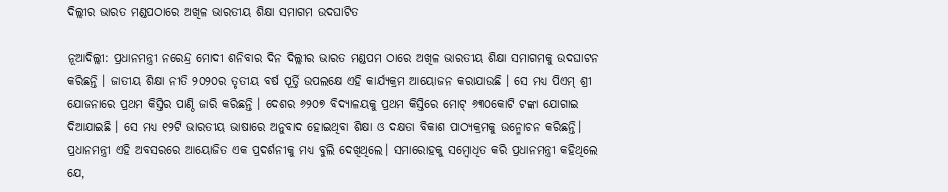ଦିଲ୍ଲୀର ଭାରତ ମଣ୍ଡପଠାରେ ଅଖିଳ ଭାରତୀୟ ଶିକ୍ଷା ସମାଗମ ଉଦଘାଟିତ

ନୂଆଦିଲ୍ଲୀ: ପ୍ରଧାନମନ୍ତ୍ରୀ ନରେନ୍ଦ୍ର ମୋଦୀ ଶନିବାର ଦିନ ଦିଲ୍ଲୀର ଭାରତ ମଣ୍ଡପମ ଠାରେ ଅଖିଳ ଭାରତୀୟ ଶିକ୍ଷା ସମାଗମକୁ ଉଦଘାଟନ କରିଛନ୍ତି । ଜାତୀୟ ଶିକ୍ଷା ନୀତି ୨୦୨୦ର ତୃତୀୟ ବର୍ଷ ପୂର୍ତ୍ତି ଉପଲକ୍ଷେ ଏହି କାର୍ଯ୍ୟକ୍ରମ ଆୟୋଜନ କରାଯାଉଛି । ସେ ମଧ୍ୟ ପିଏମ୍‌ ଶ୍ରୀ ଯୋଜନାରେ ପ୍ରଥମ କିସ୍ତିର ପାଣ୍ଠି ଜାରି କରିଛନ୍ତି । ଦେଶର ୬୨୦୭ ବିଦ୍ୟାଳୟକୁ ପ୍ରଥମ କିସ୍ତିରେ ମୋଟ୍‌ ୬୩୦କୋଟି ଟଙ୍କା ଯୋଗାଇ ଦିଆଯାଇଛି । ସେ ମଧ୍ୟ ୧୨ଟି ଭାରତୀୟ ଭାଷାରେ ଅନୁବାଦ ହୋଇଥିବା ଶିକ୍ଷା ଓ ଦକ୍ଷତା ବିକାଶ ପାଠ୍ୟକ୍ରମକୁ ଉନ୍ମୋଚନ କରିଛନ୍ତି। ପ୍ରଧାନମନ୍ତ୍ରୀ ଏହି ଅବସରରେ ଆୟୋଜିତ ଏକ ପ୍ରଦର୍ଶନୀକୁ ମଧ୍ୟ ବୁଲି ଦେଖିଥିଲେ। ସମାରୋହକୁ ସମ୍ବୋଧିତ କରି ପ୍ରଧାନମନ୍ତ୍ରୀ କହିଥିଲେ ଯେ,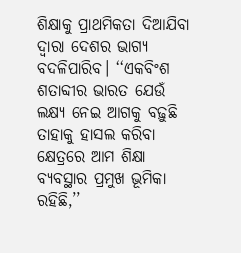ଶିକ୍ଷାକୁ ପ୍ରାଥମିକତା ଦିଆଯିବା ଦ୍ୱାରା ଦେଶର ଭାଗ୍ୟ ବଦଳିପାରିବ। ‘‘ଏକବିଂଶ ଶତାବ୍ଦୀର ଭାରତ ଯେଉଁ ଲକ୍ଷ୍ୟ ନେଇ ଆଗକୁ ବଢ଼ୁଛି ତାହାକୁ ହାସଲ କରିବା କ୍ଷେତ୍ରରେ ଆମ ଶିକ୍ଷା ବ୍ୟବସ୍ଥାର ପ୍ରମୁଖ ଭୂମିକା ରହିଛି,’’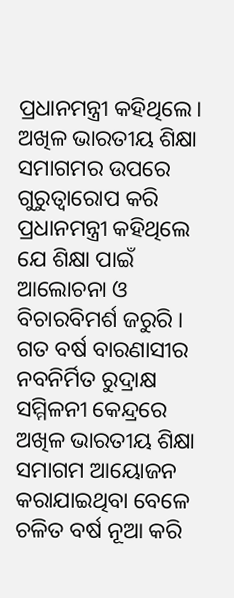ପ୍ରଧାନମନ୍ତ୍ରୀ କହିଥିଲେ। ଅଖିଳ ଭାରତୀୟ ଶିକ୍ଷା ସମାଗମର ଉପରେ ଗୁରୁତ୍ୱାରୋପ କରି ପ୍ରଧାନମନ୍ତ୍ରୀ କହିଥିଲେ ଯେ ଶିକ୍ଷା ପାଇଁ ଆଲୋଚନା ଓ ବିଚାରବିମର୍ଶ ଜରୁରି । ଗତ ବର୍ଷ ବାରଣାସୀର ନବନିର୍ମିତ ରୁଦ୍ରାକ୍ଷ ସମ୍ମିଳନୀ କେନ୍ଦ୍ରରେ ଅଖିଳ ଭାରତୀୟ ଶିକ୍ଷା ସମାଗମ ଆୟୋଜନ କରାଯାଇଥିବା ବେଳେ ଚଳିତ ବର୍ଷ ନୂଆ କରି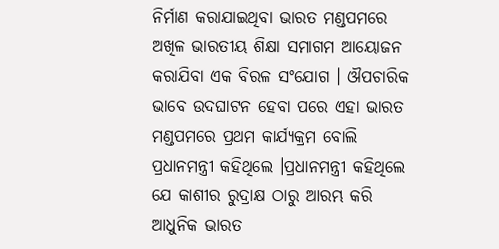ନିର୍ମାଣ କରାଯାଇଥିବା ଭାରତ ମଣ୍ଡପମରେ ଅଖିଳ ଭାରତୀୟ ଶିକ୍ଷା ସମାଗମ ଆୟୋଜନ କରାଯିବା ଏକ ବିରଳ ସଂଯୋଗ । ଔପଚାରିକ ଭାବେ ଉଦଘାଟନ ହେବା ପରେ ଏହା ଭାରତ ମଣ୍ଡପମରେ ପ୍ରଥମ କାର୍ଯ୍ୟକ୍ରମ ବୋଲି ପ୍ରଧାନମନ୍ତ୍ରୀ କହିଥିଲେ ।ପ୍ରଧାନମନ୍ତ୍ରୀ କହିଥିଲେ ଯେ କାଶୀର ରୁଦ୍ରାକ୍ଷ ଠାରୁ ଆରମ୍ଭ କରି ଆଧୁନିକ ଭାରତ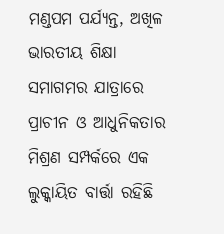ମଣ୍ଡପମ ପର୍ଯ୍ୟନ୍ତ, ଅଖିଳ ଭାରତୀୟ ଶିକ୍ଷା ସମାଗମର ଯାତ୍ରାରେ ପ୍ରାଚୀନ ଓ ଆଧୁନିକତାର ମିଶ୍ରଣ ସମ୍ପର୍କରେ ଏକ ଲୁକ୍କାୟିତ ବାର୍ତ୍ତା ରହିଛି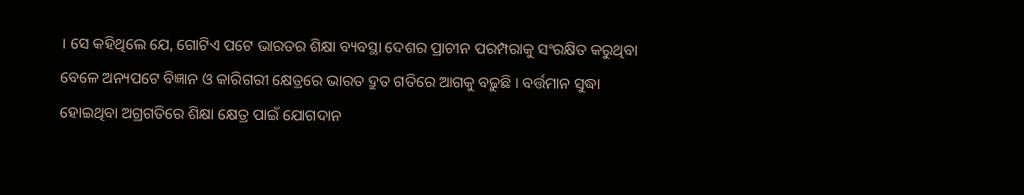। ସେ କହିଥିଲେ ଯେ, ଗୋଟିଏ ପଟେ ଭାରତର ଶିକ୍ଷା ବ୍ୟବସ୍ଥା ଦେଶର ପ୍ରାଚୀନ ପରମ୍ପରାକୁ ସଂରକ୍ଷିତ କରୁଥିବା ବେଳେ ଅନ୍ୟପଟେ ବିଜ୍ଞାନ ଓ କାରିଗରୀ କ୍ଷେତ୍ରରେ ଭାରତ ଦ୍ରୁତ ଗତିରେ ଆଗକୁ ବଢ଼ୁଛି । ବର୍ତ୍ତମାନ ସୁଦ୍ଧା ହୋଇଥିବା ଅଗ୍ରଗତିରେ ଶିକ୍ଷା କ୍ଷେତ୍ର ପାଇଁ ଯୋଗଦାନ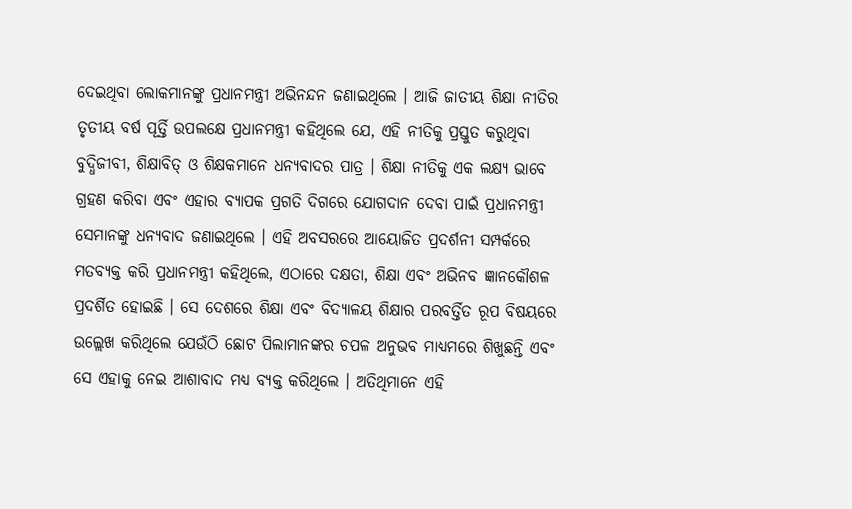ଦେଇଥିବା ଲୋକମାନଙ୍କୁ ପ୍ରଧାନମନ୍ତ୍ରୀ ଅଭିନନ୍ଦନ ଜଣାଇଥିଲେ । ଆଜି ଜାତୀୟ ଶିକ୍ଷା ନୀତିର ତୃତୀୟ ବର୍ଷ ପୂର୍ତ୍ତି ଉପଲକ୍ଷେ ପ୍ରଧାନମନ୍ତ୍ରୀ କହିଥିଲେ ଯେ, ଏହି ନୀତିକୁ ପ୍ରସ୍ତୁତ କରୁଥିବା ବୁଦ୍ଧିଜୀବୀ, ଶିକ୍ଷାବିତ୍‌ ଓ ଶିକ୍ଷକମାନେ ଧନ୍ୟବାଦର ପାତ୍ର । ଶିକ୍ଷା ନୀତିକୁ ଏକ ଲକ୍ଷ୍ୟ ଭାବେ ଗ୍ରହଣ କରିବା ଏବଂ ଏହାର ବ୍ୟାପକ ପ୍ରଗତି ଦିଗରେ ଯୋଗଦାନ ଦେବା ପାଇଁ ପ୍ରଧାନମନ୍ତ୍ରୀ ସେମାନଙ୍କୁ ଧନ୍ୟବାଦ ଜଣାଇଥିଲେ । ଏହି ଅବସରରେ ଆୟୋଜିତ ପ୍ରଦର୍ଶନୀ ସମ୍ପର୍କରେ ମତବ୍ୟକ୍ତ କରି ପ୍ରଧାନମନ୍ତ୍ରୀ କହିଥିଲେ, ଏଠାରେ ଦକ୍ଷତା, ଶିକ୍ଷା ଏବଂ ଅଭିନବ ଜ୍ଞାନକୌଶଳ ପ୍ରଦର୍ଶିତ ହୋଇଛି । ସେ ଦେଶରେ ଶିକ୍ଷା ଏବଂ ବିଦ୍ୟାଳୟ ଶିକ୍ଷାର ପରବର୍ତ୍ତିତ ରୂପ ବିଷୟରେ ଉଲ୍ଲେଖ କରିଥିଲେ ଯେଉଁଠି ଛୋଟ ପିଲାମାନଙ୍କର ଚପଳ ଅନୁଭବ ମାଧ୍ୟମରେ ଶିଖୁଛନ୍ତି ଏବଂ ସେ ଏହାକୁ ନେଇ ଆଶାବାଦ ମଧ୍ୟ ବ୍ୟକ୍ତ କରିଥିଲେ । ଅତିଥିମାନେ ଏହି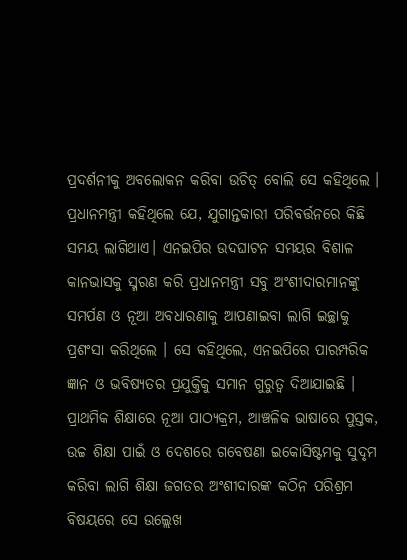ପ୍ରଦର୍ଶନୀକୁ ଅବଲୋକନ କରିବା ଉଚିତ୍‌ ବୋଲି ସେ କହିଥିଲେ । ପ୍ରଧାନମନ୍ତ୍ରୀ କହିଥିଲେ ଯେ, ଯୁଗାନ୍ତକାରୀ ପରିବର୍ତ୍ତନରେ କିଛି ସମୟ ଲାଗିଥାଏ। ଏନଇପିର ଉଦଘାଟନ ସମୟର ବିଶାଳ କାନଭାସକୁ ସ୍ମରଣ କରି ପ୍ରଧାନମନ୍ତ୍ରୀ ସବୁ ଅଂଶୀଦାରମାନଙ୍କୁ ସମର୍ପଣ ଓ ନୂଆ ଅବଧାରଣାକୁ ଆପଣାଇବା ଲାଗି ଇଚ୍ଛାକୁ ପ୍ରଶଂସା କରିଥିଲେ । ସେ କହିଥିଲେ, ଏନଇପିରେ ପାରମ୍ପରିକ ଜ୍ଞାନ ଓ ଭବିଷ୍ୟତର ପ୍ରଯୁକ୍ତିକୁ ସମାନ ଗୁରୁତ୍ୱ ଦିଆଯାଇଛି । ପ୍ରାଥମିକ ଶିକ୍ଷାରେ ନୂଆ ପାଠ୍ୟକ୍ରମ, ଆଞ୍ଚଳିକ ଭାଷାରେ ପୁସ୍ତକ, ଉଚ୍ଚ ଶିକ୍ଷା ପାଇଁ ଓ ଦେଶରେ ଗବେଷଣା ଇକୋସିଷ୍ଟମକୁ ସୁଦୃମ କରିବା ଲାଗି ଶିକ୍ଷା ଜଗତର ଅଂଶୀଦାରଙ୍କ କଠିନ ପରିଶ୍ରମ ବିଷୟରେ ସେ ଉଲ୍ଲେଖ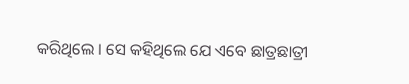କରିଥିଲେ । ସେ କହିଥିଲେ ଯେ ଏବେ ଛାତ୍ରଛାତ୍ରୀ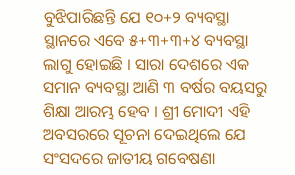ବୁଝିପାରିଛନ୍ତି ଯେ ୧୦+୨ ବ୍ୟବସ୍ଥା ସ୍ଥାନରେ ଏବେ ୫+୩+୩+୪ ବ୍ୟବସ୍ଥା ଲାଗୁ ହୋଇଛି । ସାରା ଦେଶରେ ଏକ ସମାନ ବ୍ୟବସ୍ଥା ଆଣି ୩ ବର୍ଷର ବୟସରୁ ଶିକ୍ଷା ଆରମ୍ଭ ହେବ । ଶ୍ରୀ ମୋଦୀ ଏହି ଅବସରରେ ସୂଚନା ଦେଇଥିଲେ ଯେ ସଂସଦରେ ଜାତୀୟ ଗବେଷଣା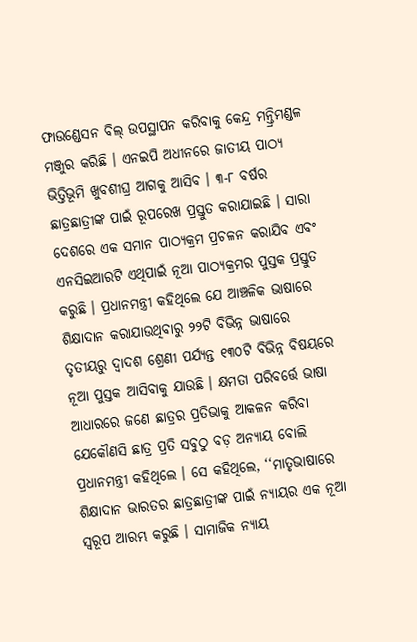ଫାଉଣ୍ଡେସନ ବିଲ୍‌ ଉପସ୍ଥାପନ କରିବାକୁ କେନ୍ଦ୍ର ମନ୍ତ୍ରିମଣ୍ଡଳ ମଞ୍ଜୁର କରିଛି । ଏନଇପି ଅଧୀନରେ ଜାତୀୟ ପାଠ୍ୟ ଭିତ୍ତିଭୂମି ଖୁବଶୀଘ୍ର ଆଗକୁ ଆସିବ । ୩-୮ ବର୍ଷର ଛାତ୍ରଛାତ୍ରୀଙ୍କ ପାଇଁ ରୂପରେଖ ପ୍ରସ୍ତୁତ କରାଯାଇଛି । ସାରା ଦେଶରେ ଏକ ସମାନ ପାଠ୍ୟକ୍ରମ ପ୍ରଚଳନ କରାଯିବ ଏବଂ ଏନସିଇଆରଟି ଏଥିପାଇଁ ନୂଆ ପାଠ୍ୟକ୍ରମର ପୁସ୍ତକ ପ୍ରସ୍ତୁତ କରୁଛି । ପ୍ରଧାନମନ୍ତ୍ରୀ କହିଥିଲେ ଯେ ଆଞ୍ଚଳିକ ଭାଷାରେ ଶିକ୍ଷାଦାନ କରାଯାଉଥିବାରୁ ୨୨ଟି ବିଭିନ୍ନ ଭାଷାରେ ତୃତୀୟରୁ ଦ୍ୱାଦଶ ଶ୍ରେଣୀ ପର୍ଯ୍ୟନ୍ତ ୧୩୦ଟି ବିଭିନ୍ନ ବିଷୟରେ ନୂଆ ପୁସ୍ତକ ଆସିବାକୁ ଯାଉଛି । କ୍ଷମତା ପରିବର୍ତ୍ତେ ଭାଷା ଆଧାରରେ ଜଣେ ଛାତ୍ରର ପ୍ରତିଭାକୁ ଆକଳନ କରିବା ଯେକୌଣସି ଛାତ୍ର ପ୍ରତି ସବୁଠୁ ବଡ଼ ଅନ୍ୟାୟ ବୋଲି ପ୍ରଧାନମନ୍ତ୍ରୀ କହିଥିଲେ । ସେ କହିଥିଲେ, ‘‘ମାତୃଭାଷାରେ ଶିକ୍ଷାଦାନ ଭାରତର ଛାତ୍ରଛାତ୍ରୀଙ୍କ ପାଇଁ ନ୍ୟାୟର ଏକ ନୂଆ ସ୍ୱରୂପ ଆରମ୍ଭ କରୁଛି । ସାମାଜିକ ନ୍ୟାୟ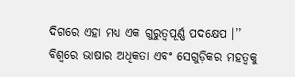ଦିଗରେ ଏହା ମଧ୍ୟ ଏକ ଗୁରୁତ୍ୱପୂର୍ଣ୍ଣ ପଦକ୍ଷେପ ।’’ ବିଶ୍ୱରେ ଭାଷାର ଅଧିକତା ଏବଂ ସେଗୁଡ଼ିକର ମହତ୍ୱକୁ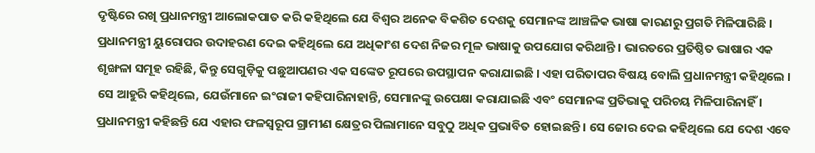ଦୃଷ୍ଟିରେ ରଖି ପ୍ରଧାନମନ୍ତ୍ରୀ ଆଲୋକପାତ କରି କହିଥିଲେ ଯେ ବିଶ୍ୱର ଅନେକ ବିକଶିତ ଦେଶକୁ ସେମାନଙ୍କ ଆଞ୍ଚଳିକ ଭାଷା କାରଣରୁ ପ୍ରଗତି ମିଳିପାରିଛି । ପ୍ରଧାନମନ୍ତ୍ରୀ ୟୁରୋପର ଉଦାହରଣ ଦେଇ କହିଥିଲେ ଯେ ଅଧିକାଂଶ ଦେଶ ନିଜର ମୂଳ ଭାଷାକୁ ଉପଯୋଗ କରିଥାନ୍ତି । ଭାରତରେ ପ୍ରତିଷ୍ଠିତ ଭାଷାର ଏକ ଶୃଙ୍ଖଳା ସମୂହ ରହିଛି, କିନ୍ତୁ ସେଗୁଡ଼ିକୁ ପଛୁଆପଣର ଏକ ସଙ୍କେତ ରୂପରେ ଉପସ୍ଥାପନ କରାଯାଇଛି । ଏହା ପରିତାପର ବିଷୟ ବୋଲି ପ୍ରଧାନମନ୍ତ୍ରୀ କହିଥିଲେ । ସେ ଆହୁରି କହିଥିଲେ, ଯେଉଁମାନେ ଇଂରାଜୀ କହିପାରିନାହାନ୍ତି, ସେମାନଙ୍କୁ ଉପେକ୍ଷା କରାଯାଇଛି ଏବଂ ସେମାନଙ୍କ ପ୍ରତିଭାକୁ ପରିଚୟ ମିଳିପାରିନାହିଁ । ପ୍ରଧାନମନ୍ତ୍ରୀ କହିଛନ୍ତି ଯେ ଏହାର ଫଳସ୍ୱରୂପ ଗ୍ରାମୀଣ କ୍ଷେତ୍ରର ପିଲାମାନେ ସବୁଠୁ ଅଧିକ ପ୍ରଭାବିତ ହୋଇଛନ୍ତି । ସେ ଜୋର ଦେଇ କହିଥିଲେ ଯେ ଦେଶ ଏବେ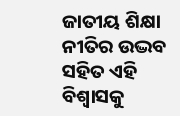ଜାତୀୟ ଶିକ୍ଷା ନୀତିର ଉଦ୍ଭବ ସହିତ ଏହି ବିଶ୍ୱାସକୁ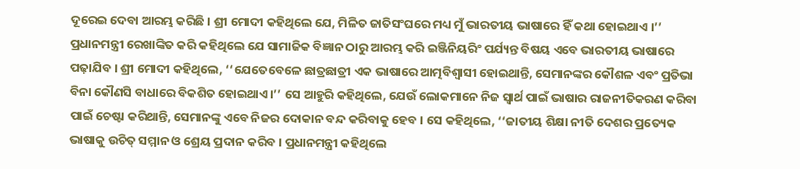ଦୂରେଇ ଦେବା ଆରମ୍ଭ କରିଛି । ଶ୍ରୀ ମୋଦୀ କହିଥିଲେ ଯେ, ମିଳିତ ଜାତିସଂଘରେ ମଧ୍ୟ ମୁଁ ଭାରତୀୟ ଭାଷାରେ ହିଁ କଥା ହୋଇଥାଏ ।’’ ପ୍ରଧାନମନ୍ତ୍ରୀ ରେଖାଙ୍କିତ କରି କହିଥିଲେ ଯେ ସାମାଜିକ ବିଜ୍ଞାନ ଠାରୁ ଆରମ୍ଭ କରି ଇଞ୍ଜିନିୟରିଂ ପର୍ଯ୍ୟନ୍ତ ବିଷୟ ଏବେ ଭାରତୀୟ ଭାଷାରେ ପଢ଼ାଯିବ । ଶ୍ରୀ ମୋଦୀ କହିଥିଲେ, ‘‘ଯେତେବେଳେ ଛାତ୍ରଛାତ୍ରୀ ଏକ ଭାଷାରେ ଆତ୍ମବିଶ୍ୱାସୀ ହୋଇଥାନ୍ତି, ସେମାନଙ୍କର କୌଶଳ ଏବଂ ପ୍ରତିଭା ବିନା କୌଣସି ବାଧାରେ ବିକଶିତ ହୋଇଥାଏ।’’ ସେ ଆହୁରି କହିଥିଲେ, ଯେଉଁ ଲୋକମାନେ ନିଜ ସ୍ୱାର୍ଥ ପାଇଁ ଭାଷାର ରାଜନୀତିକରଣ କରିବା ପାଇଁ ଚେଷ୍ଟା କରିଥାନ୍ତି, ସେମାନଙ୍କୁ ଏବେ ନିଜର ଦୋକାନ ବନ୍ଦ କରିବାକୁ ହେବ । ସେ କହିଥିଲେ, ‘‘ଜାତୀୟ ଶିକ୍ଷା ନୀତି ଦେଶର ପ୍ରତ୍ୟେକ ଭାଷାକୁ ଉଚିତ୍‌ ସମ୍ମାନ ଓ ଶ୍ରେୟ ପ୍ରଦାନ କରିବ । ପ୍ରଧାନମନ୍ତ୍ରୀ କହିଥିଲେ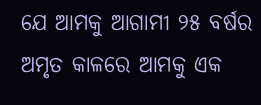ଯେ ଆମକୁ ଆଗାମୀ ୨୫ ବର୍ଷର ଅମୃତ କାଳରେ ଆମକୁ ଏକ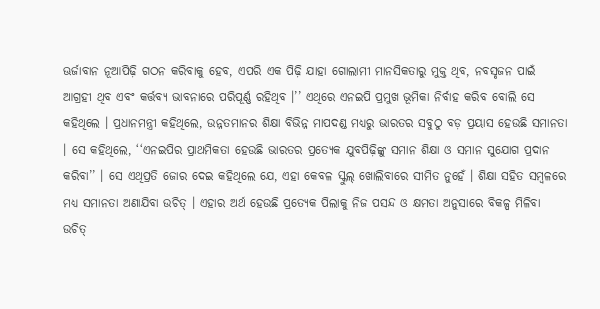ଊର୍ଜାବାନ ନୂଆପିଢ଼ି ଗଠନ କରିବାକୁ ହେବ, ଏପରି ଏକ ପିଢ଼ି ଯାହା ଗୋଲାମୀ ମାନସିକତାରୁ ମୁକ୍ତ ଥିବ, ନବସୃଜନ ପାଇଁ ଆଗ୍ରହୀ ଥିବ ଏବଂ କର୍ତ୍ତବ୍ୟ ଭାବନାରେ ପରିପୂର୍ଣ୍ଣ ରହିଥିବ ।’’ ଏଥିରେ ଏନଇପି ପ୍ରମୁଖ ଭୂମିକା ନିର୍ବାହ କରିବ ବୋଲି ସେ କହିଥିଲେ । ପ୍ରଧାନମନ୍ତ୍ରୀ କହିଥିଲେ, ଉନ୍ନତମାନର ଶିକ୍ଷା ବିଭିନ୍ନ ମାପଦଣ୍ଡ ମଧ୍ୟରୁ ଭାରତର ସବୁଠୁ ବଡ଼ ପ୍ରୟାସ ହେଉଛି ସମାନତା । ସେ କହିଥିଲେ, ‘‘ଏନଇପିର ପ୍ରାଥମିକତା ହେଉଛି ଭାରତର ପ୍ରତ୍ୟେକ ଯୁବପିଢ଼ିଙ୍କୁ ସମାନ ଶିକ୍ଷା ଓ ସମାନ ସୁଯୋଗ ପ୍ରଦାନ କରିବା’’ । ସେ ଏଥିପ୍ରତି ଜୋର ଦେଇ କହିଥିଲେ ଯେ, ଏହା କେବଳ ସ୍କୁଲ୍‌ ଖୋଲିବାରେ ସୀମିତ ନୁହେଁ । ଶିକ୍ଷା ସହିତ ସମ୍ବଳରେ ମଧ୍ୟ ସମାନତା ଅଣାଯିବା ଉଚିତ୍‌ । ଏହାର ଅର୍ଥ ହେଉଛି ପ୍ରତ୍ୟେକ ପିଲାକୁ ନିଜ ପସନ୍ଦ ଓ କ୍ଷମତା ଅନୁସାରେ ବିକଳ୍ପ ମିଳିବା ଉଚିତ୍‌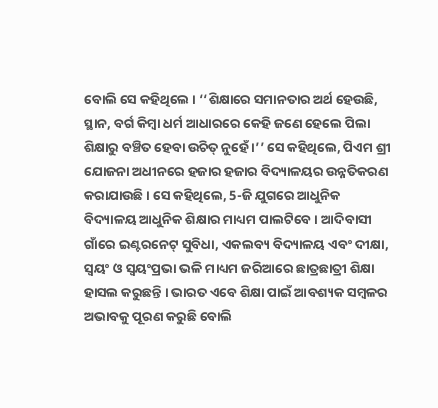ବୋଲି ସେ କହିଥିଲେ । ‘‘ଶିକ୍ଷାରେ ସମାନତାର ଅର୍ଥ ହେଉଛି, ସ୍ଥାନ, ବର୍ଗ କିମ୍ବା ଧର୍ମ ଆଧାରରେ କେହି ଜଣେ ହେଲେ ପିଲା ଶିକ୍ଷାରୁ ବଞ୍ଚିତ ହେବା ଉଚିତ୍‌ ନୁହେଁ ।’’ ସେ କହିଥିଲେ, ପିଏମ ଶ୍ରୀ ଯୋଜନା ଅଧୀନରେ ହଜାର ହଜାର ବିଦ୍ୟାଳୟର ଉନ୍ନତିକରଣ କରାଯାଉଛି । ସେ କହିଥିଲେ, 5-ଜି ଯୁଗରେ ଆଧୁନିକ ବିଦ୍ୟାଳୟ ଆଧୁନିକ ଶିକ୍ଷାର ମାଧ୍ୟମ ପାଲଟିବେ । ଆଦିବାସୀ ଗାଁରେ ଇଣ୍ଟରନେଟ୍‌ ସୁବିଧା, ଏକଲବ୍ୟ ବିଦ୍ୟାଳୟ ଏବଂ ଦୀକ୍ଷା, ସ୍ୱୟଂ ଓ ସ୍ୱୟଂପ୍ରଭା ଭଳି ମାଧ୍ୟମ ଜରିଆରେ ଛାତ୍ରଛାତ୍ରୀ ଶିକ୍ଷା ହାସଲ କରୁଛନ୍ତି । ଭାରତ ଏବେ ଶିକ୍ଷା ପାଇଁ ଆବଶ୍ୟକ ସମ୍ବଳର ଅଭାବକୁ ପୂରଣ କରୁଛି ବୋଲି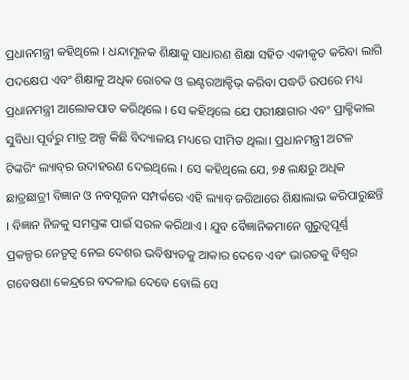ପ୍ରଧାନମନ୍ତ୍ରୀ କହିଥିଲେ । ଧନ୍ଦାମୂଳକ ଶିକ୍ଷାକୁ ସାଧାରଣ ଶିକ୍ଷା ସହିତ ଏକୀକୃତ କରିବା ଲାଗି ପଦକ୍ଷେପ ଏବଂ ଶିକ୍ଷାକୁ ଅଧିକ ରୋଚକ ଓ ଇଣ୍ଟରଆକ୍ଟିଭ୍‌ କରିବା ପଦ୍ଧତି ଉପରେ ମଧ୍ୟ ପ୍ରଧାନମନ୍ତ୍ରୀ ଆଲୋକପାତ କରିଥିଲେ । ସେ କହିଥିଲେ ଯେ ପରୀକ୍ଷାଗାର ଏବଂ ପ୍ରାକ୍ଟିକାଲ ସୁବିଧା ପୂର୍ବରୁ ମାତ୍ର ଅଳ୍ପ କିଛି ବିଦ୍ୟାଳୟ ମଧ୍ୟରେ ସୀମିତ ଥିଲା। ପ୍ରଧାନମନ୍ତ୍ରୀ ଅଟଳ ଟିଙ୍କରିଂ ଲ୍ୟାବ୍‌ର ଉଦାହରଣ ଦେଇଥିଲେ । ସେ କହିଥିଲେ ଯେ, ୭୫ ଲକ୍ଷରୁ ଅଧିକ ଛାତ୍ରଛାତ୍ରୀ ବିଜ୍ଞାନ ଓ ନବସୃଜନ ସମ୍ପର୍କରେ ଏହି ଲ୍ୟାବ୍‌ ଜରିଆରେ ଶିକ୍ଷାଲାଭ କରିପାରୁଛନ୍ତି । ବିଜ୍ଞାନ ନିଜକୁ ସମସ୍ତଙ୍କ ପାଇଁ ସରଳ କରିଥାଏ । ଯୁବ ବୈଜ୍ଞାନିକମାନେ ଗୁରୁତ୍ୱପୂର୍ଣ୍ଣ ପ୍ରକଳ୍ପର ନେତୃତ୍ୱ ନେଇ ଦେଶର ଭବିଷ୍ୟତକୁ ଆକାର ଦେବେ ଏବଂ ଭାରତକୁ ବିଶ୍ୱର ଗବେଷଣା କେନ୍ଦ୍ରରେ ବଦଳାଇ ଦେବେ ବୋଲି ସେ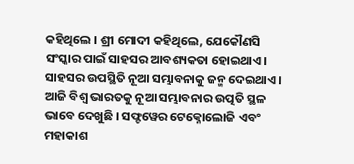କହିଥିଲେ । ଶ୍ରୀ ମୋଦୀ କହିଥିଲେ, ଯେକୌଣସି ସଂସ୍କାର ପାଇଁ ସାହସର ଆବଶ୍ୟକତା ହୋଇଥାଏ। ସାହସର ଉପସ୍ଥିତି ନୂଆ ସମ୍ଭାବନାକୁ ଜନ୍ମ ଦେଇଥାଏ। ଆଜି ବିଶ୍ୱ ଭାରତକୁ ନୂଆ ସମ୍ଭାବନାର ଉତ୍ପତି ସ୍ଥଳ ଭାବେ ଦେଖୁଛି । ସଫ୍ଟୱେର ଟେକ୍ନୋଲୋଜି ଏବଂ ମହାକାଶ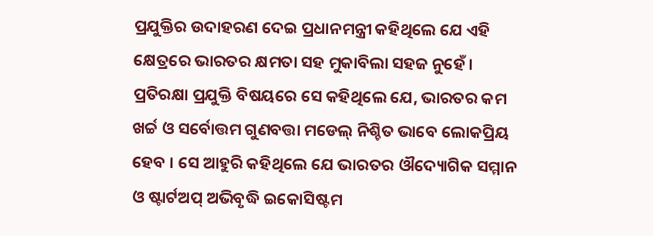ପ୍ରଯୁକ୍ତିର ଉଦାହରଣ ଦେଇ ପ୍ରଧାନମନ୍ତ୍ରୀ କହିଥିଲେ ଯେ ଏହି କ୍ଷେତ୍ରରେ ଭାରତର କ୍ଷମତା ସହ ମୁକାବିଲା ସହଜ ନୁହେଁ । ପ୍ରତିରକ୍ଷା ପ୍ରଯୁକ୍ତି ବିଷୟରେ ସେ କହିଥିଲେ ଯେ, ଭାରତର କମ ଖର୍ଚ୍ଚ ଓ ସର୍ବୋତ୍ତମ ଗୁଣବତ୍ତା ମଡେଲ୍‌ ନିଶ୍ଚିତ ଭାବେ ଲୋକପ୍ରିୟ ହେବ । ସେ ଆହୁରି କହିଥିଲେ ଯେ ଭାରତର ଔଦ୍ୟୋଗିକ ସମ୍ମାନ ଓ ଷ୍ଟାର୍ଟଅପ୍‌ ଅଭିବୃଦ୍ଧି ଇକୋସିଷ୍ଟମ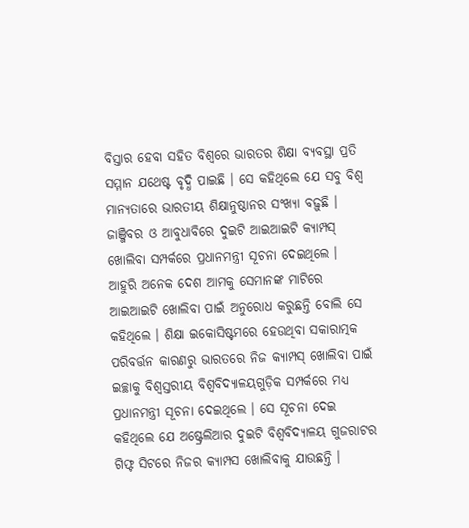ବିସ୍ତାର ହେବା ସହିତ ବିଶ୍ୱରେ ଭାରତର ଶିକ୍ଷା ବ୍ୟବସ୍ଥା ପ୍ରତି ସମ୍ମାନ ଯଥେଷ୍ଟ ବୃଦ୍ଧି ପାଇଛି । ସେ କହିଥିଲେ ଯେ ସବୁ ବିଶ୍ୱ ମାନ୍ୟତାରେ ଭାରତୀୟ ଶିକ୍ଷାନୁଷ୍ଠାନର ସଂଖ୍ୟା ବଢ଼ୁଛି । ଜାଞ୍ଜିବର ଓ ଆବୁଧାବିରେ ଦୁଇଟି ଆଇଆଇଟି କ୍ୟାମ୍ପସ୍‌ ଖୋଲିବା ସମ୍ପର୍କରେ ପ୍ରଧାନମନ୍ତ୍ରୀ ସୂଚନା ଦେଇଥିଲେ । ଆହୁରି ଅନେକ ଦେଶ ଆମକୁ ସେମାନଙ୍କ ମାଟିରେ ଆଇଆଇଟି ଖୋଲିବା ପାଇଁ ଅନୁରୋଧ କରୁଛନ୍ତି ବୋଲି ସେ କହିଥିଲେ । ଶିକ୍ଷା ଇକୋସିଷ୍ଟମରେ ହେଉଥିବା ସକାରାତ୍ମକ ପରିବର୍ତ୍ତନ କାରଣରୁ ଭାରତରେ ନିଜ କ୍ୟାମ୍ପସ୍‌ ଖୋଲିବା ପାଇଁ ଇଚ୍ଛାକୁ ବିଶ୍ୱସ୍ତରୀୟ ବିଶ୍ୱବିଦ୍ୟାଳୟଗୁଡ଼ିକ ସମ୍ପର୍କରେ ମଧ୍ୟ ପ୍ରଧାନମନ୍ତ୍ରୀ ସୂଚନା ଦେଇଥିଲେ । ସେ ସୂଚନା ଦେଇ କହିଥିଲେ ଯେ ଅଷ୍ଟ୍ରେଲିଆର ଦୁଇଟି ବିଶ୍ୱବିଦ୍ୟାଳୟ ଗୁଜରାଟର ଗିଫ୍ଟ ସିଟରେ ନିଜର କ୍ୟାମ୍ପସ ଖୋଲିବାକୁ ଯାଉଛନ୍ତି ।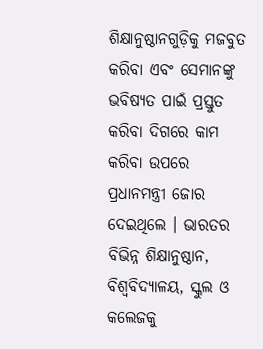ଶିକ୍ଷାନୁଷ୍ଠାନଗୁଡ଼ିକୁ ମଜବୁତ କରିବା ଏବଂ ସେମାନଙ୍କୁ ଭବିଷ୍ୟତ ପାଇଁ ପ୍ରସ୍ତୁତ କରିବା ଦିଗରେ କାମ କରିବା ଉପରେ ପ୍ରଧାନମନ୍ତ୍ରୀ ଜୋର ଦେଇଥିଲେ । ଭାରତର ବିଭିନ୍ନ ଶିକ୍ଷାନୁଷ୍ଠାନ, ବିଶ୍ୱବିଦ୍ୟାଳୟ, ସ୍କୁଲ ଓ କଲେଜକୁ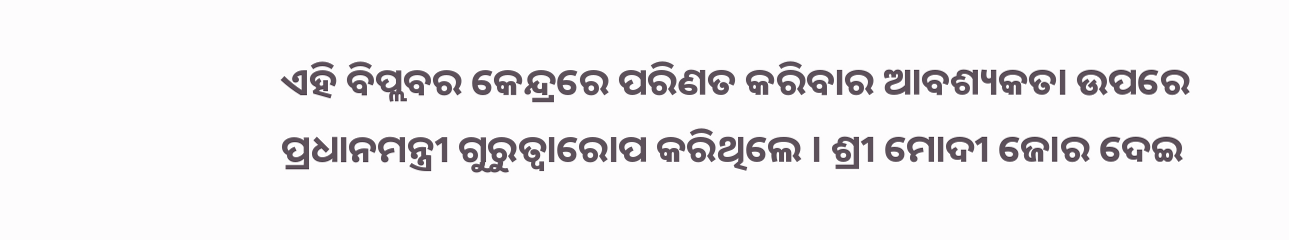ଏହି ବିପ୍ଲବର କେନ୍ଦ୍ରରେ ପରିଣତ କରିବାର ଆବଶ୍ୟକତା ଉପରେ ପ୍ରଧାନମନ୍ତ୍ରୀ ଗୁରୁତ୍ୱାରୋପ କରିଥିଲେ । ଶ୍ରୀ ମୋଦୀ ଜୋର ଦେଇ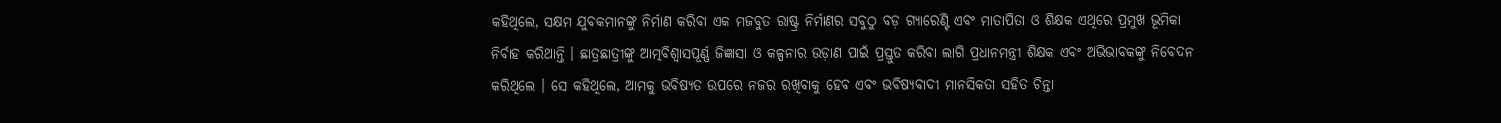କହିଥିଲେ, ସକ୍ଷମ ଯୁବକମାନଙ୍କୁ ନିର୍ମାଣ କରିବା ଏକ ମଜବୁତ ରାଷ୍ଟ୍ର ନିର୍ମାଣର ସବୁଠୁ ବଡ଼ ଗ୍ୟାରେଣ୍ଟି ଏବଂ ମାତାପିତା ଓ ଶିକ୍ଷକ ଏଥିରେ ପ୍ରମୁଖ ଭୂମିକା ନିର୍ବାହ କରିଥାନ୍ତି । ଛାତ୍ରଛାତ୍ରୀଙ୍କୁ ଆତ୍ମବିଶ୍ୱାସପୂର୍ଣ୍ଣ ଜିଜ୍ଞାସା ଓ କଳ୍ପନାର ଉଡ଼ାଣ ପାଇଁ ପ୍ରସ୍ତୁତ କରିବା ଲାଗି ପ୍ରଧାନମନ୍ତ୍ରୀ ଶିକ୍ଷକ ଏବଂ ଅଭିଭାବକଙ୍କୁ ନିବେଦନ କରିଥିଲେ । ସେ କହିଥିଲେ, ଆମକୁ ଭବିଷ୍ୟତ ଉପରେ ନଜର ରଖିବାକୁ ହେବ ଏବଂ ଭବିଷ୍ୟବାଦୀ ମାନସିକତା ସହିତ ଚିନ୍ତା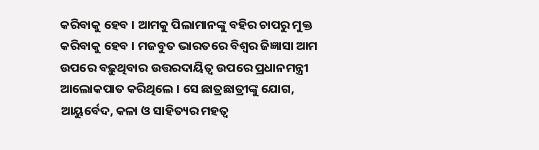କରିବାକୁ ହେବ । ଆମକୁ ପିଲାମାନଙ୍କୁ ବହିର ଚାପରୁ ମୁକ୍ତ କରିବାକୁ ହେବ । ମଜବୁତ ଭାରତରେ ବିଶ୍ୱର ଜିଜ୍ଞାସା ଆମ ଉପରେ ବଢ଼ୁଥିବାର ଉତ୍ତରଦାୟିତ୍ୱ ଉପରେ ପ୍ରଧାନମନ୍ତ୍ରୀ ଆଲୋକପାତ କରିଥିଲେ । ସେ ଛାତ୍ରଛାତ୍ରୀଙ୍କୁ ଯୋଗ, ଆୟୁର୍ବେଦ, କଳା ଓ ସାହିତ୍ୟର ମହତ୍ୱ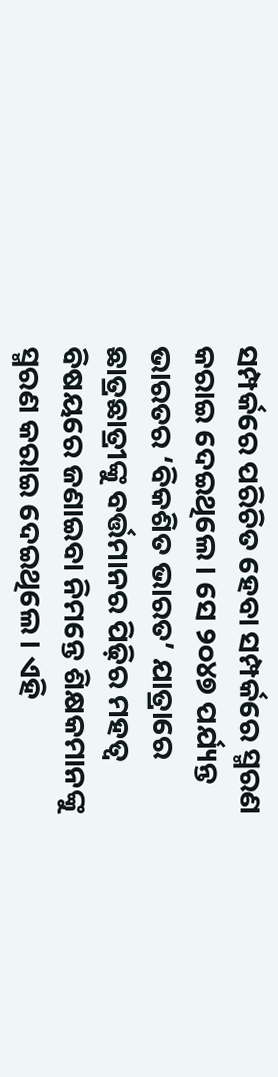ସମ୍ପର୍କରେ ପରିଚିତ ହେବା ସମ୍ପର୍କରେ ସ୍ମରଣ କରାଇ ଦେଇଥିଲେ । ସେ ୨୦୪୭ ପର୍ଯ୍ୟନ୍ତ ଭାରତର ‘ବିକଶିତ ଭାରତ’ ଯାତ୍ରାରେ ଛାତ୍ରଛାତ୍ରୀଙ୍କୁ ବର୍ତ୍ତମାନର ପିଢ଼ିର ମହତ୍ୱ ବିଷୟରେ ଜଣାଇବା ନିମନ୍ତେ ଶିକ୍ଷକମାନଙ୍କୁ ସ୍ମରଣ କରାଇ ଦେଇଥିଲେ । ଏହି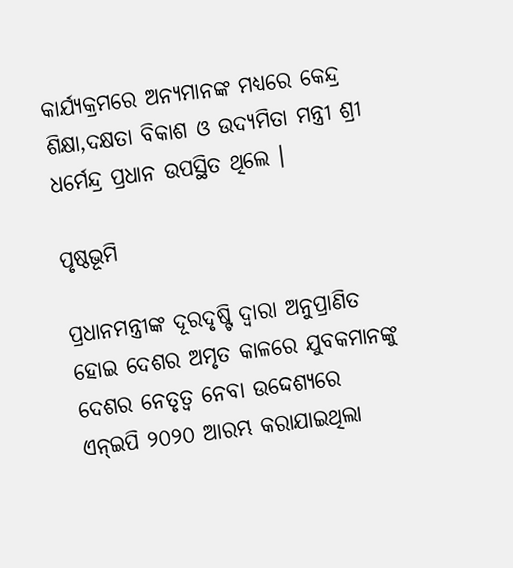କାର୍ଯ୍ୟକ୍ରମରେ ଅନ୍ୟମାନଙ୍କ ମଧ୍ୟରେ କେନ୍ଦ୍ର ଶିକ୍ଷା,ଦକ୍ଷତା ବିକାଶ ଓ ଉଦ୍ୟମିତା ମନ୍ତ୍ରୀ ଶ୍ରୀ ଧର୍ମେନ୍ଦ୍ର ପ୍ରଧାନ ଉପସ୍ଥିତ ଥିଲେ ।

ପୃଷ୍ଠଭୂମି

ପ୍ରଧାନମନ୍ତ୍ରୀଙ୍କ ଦୂରଦୃଷ୍ଟି ଦ୍ୱାରା ଅନୁପ୍ରାଣିତ ହୋଇ ଦେଶର ଅମୃତ କାଳରେ ଯୁବକମାନଙ୍କୁ ଦେଶର ନେତୃତ୍ୱ ନେବା ଉଦ୍ଦେଶ୍ୟରେ ଏନ୍‍ଇପି ୨୦୨୦ ଆରମ୍ଭ କରାଯାଇଥିଲା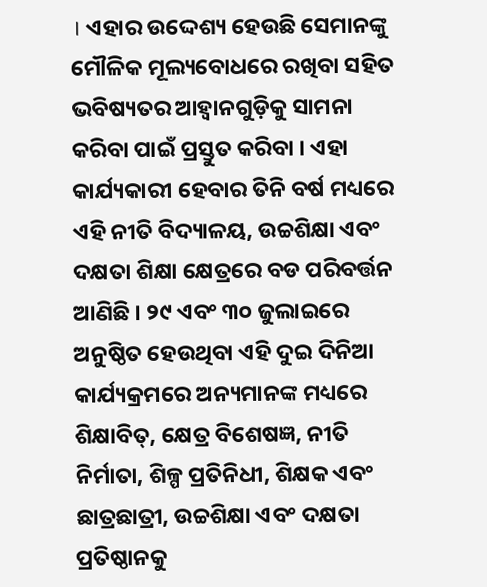। ଏହାର ଉଦ୍ଦେଶ୍ୟ ହେଉଛି ସେମାନଙ୍କୁ ମୌଳିକ ମୂଲ୍ୟବୋଧରେ ରଖିବା ସହିତ ଭବିଷ୍ୟତର ଆହ୍ୱାନଗୁଡ଼ିକୁ ସାମନା କରିବା ପାଇଁ ପ୍ରସ୍ତୁତ କରିବା । ଏହା କାର୍ଯ୍ୟକାରୀ ହେବାର ତିନି ବର୍ଷ ମଧ୍ୟରେ ଏହି ନୀତି ବିଦ୍ୟାଳୟ, ଉଚ୍ଚଶିକ୍ଷା ଏବଂ ଦକ୍ଷତା ଶିକ୍ଷା କ୍ଷେତ୍ରରେ ବଡ ପରିବର୍ତ୍ତନ ଆଣିଛି । ୨୯ ଏବଂ ୩୦ ଜୁଲାଇରେ ଅନୁଷ୍ଠିତ ହେଉଥିବା ଏହି ଦୁଇ ଦିନିଆ କାର୍ଯ୍ୟକ୍ରମରେ ଅନ୍ୟମାନଙ୍କ ମଧ୍ୟରେ ଶିକ୍ଷାବିତ୍‍, କ୍ଷେତ୍ର ବିଶେଷଜ୍ଞ, ନୀତି ନିର୍ମାତା, ଶିଳ୍ପ ପ୍ରତିନିଧୀ, ଶିକ୍ଷକ ଏବଂ ଛାତ୍ରଛାତ୍ରୀ, ଉଚ୍ଚଶିକ୍ଷା ଏବଂ ଦକ୍ଷତା ପ୍ରତିଷ୍ଠାନକୁ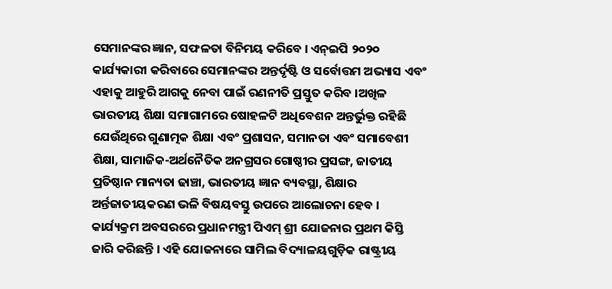ସେମାନଙ୍କର ଜ୍ଞାନ, ସଫଳତା ବିନିମୟ କରିବେ । ଏନ୍‍ଇପି ୨୦୨୦ କାର୍ଯ୍ୟକାରୀ କରିବାରେ ସେମାନଙ୍କର ଅନ୍ତର୍ଦୃଷ୍ଟି ଓ ସର୍ବୋତ୍ତମ ଅଭ୍ୟାସ ଏବଂ ଏହାକୁ ଆହୁରି ଆଗକୁ ନେବା ପାଇଁ ରଣନୀତି ପ୍ରସ୍ତୁତ କରିବ ।ଅଖିଳ ଭାରତୀୟ ଶିକ୍ଷା ସମାଗାମରେ ଷୋହଳଟି ଅଧିବେଶନ ଅନ୍ତର୍ଭୁକ୍ତ ରହିଛି ଯେଉଁଥିରେ ଗୁଣାତ୍ମକ ଶିକ୍ଷା ଏବଂ ପ୍ରଶାସନ, ସମାନତା ଏବଂ ସମାବେଶୀ ଶିକ୍ଷା, ସାମାଜିକ-ଅର୍ଥନୈତିକ ଅନଗ୍ରସର ଗୋଷ୍ଠୀର ପ୍ରସଙ୍ଗ, ଜାତୀୟ ପ୍ରତିଷ୍ଠାନ ମାନ୍ୟତା ଢାଞ୍ଚା, ଭାରତୀୟ ଜ୍ଞାନ ବ୍ୟବସ୍ଥା, ଶିକ୍ଷାର ଅର୍ନ୍ତଜାତୀୟକରଣ ଭଳି ବିଷୟବସ୍ତୁ ଉପରେ ଆଲୋଚନା ହେବ । କାର୍ଯ୍ୟକ୍ରମ ଅବସରରେ ପ୍ରଧାନମନ୍ତ୍ରୀ ପିଏମ୍‌ ଶ୍ରୀ ଯୋଜନାର ପ୍ରଥମ କିସ୍ତି ଜାରି କରିଛନ୍ତି । ଏହି ଯୋଜନାରେ ସାମିଲ ବିଦ୍ୟାଳୟଗୁଡ଼ିକ ରାଷ୍ଟ୍ରୀୟ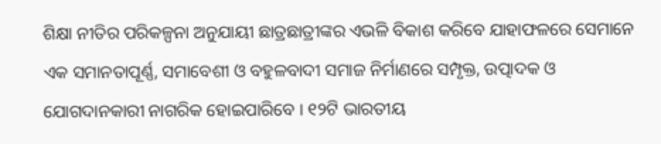ଶିକ୍ଷା ନୀତିର ପରିକଳ୍ପନା ଅନୁଯାୟୀ ଛାତ୍ରଛାତ୍ରୀଙ୍କର ଏଭଳି ବିକାଶ କରିବେ ଯାହାଫଳରେ ସେମାନେ ଏକ ସମାନତାପୂର୍ଣ୍ଣ, ସମାବେଶୀ ଓ ବହୁଳବାଦୀ ସମାଜ ନିର୍ମାଣରେ ସମ୍ପୃକ୍ତ, ଉତ୍ପାଦକ ଓ ଯୋଗଦାନକାରୀ ନାଗରିକ ହୋଇପାରିବେ । ୧୨ଟି ଭାରତୀୟ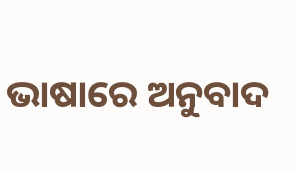ଭାଷାରେ ଅନୁବାଦ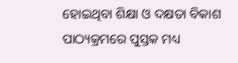ହୋଇଥିବା ଶିକ୍ଷା ଓ ଦକ୍ଷତା ବିକାଶ ପାଠ୍ୟକ୍ରମରେ ପୁସ୍ତକ ମଧ୍ୟ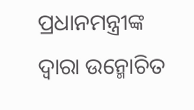ପ୍ରଧାନମନ୍ତ୍ରୀଙ୍କ ଦ୍ୱାରା ଉନ୍ମୋଚିତ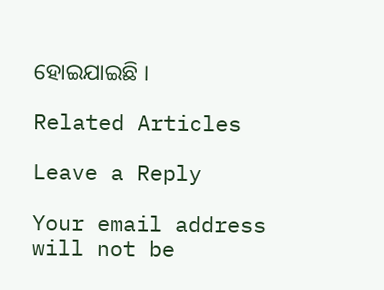ହୋଇଯାଇଛି ।

Related Articles

Leave a Reply

Your email address will not be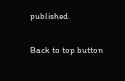published.

Back to top button